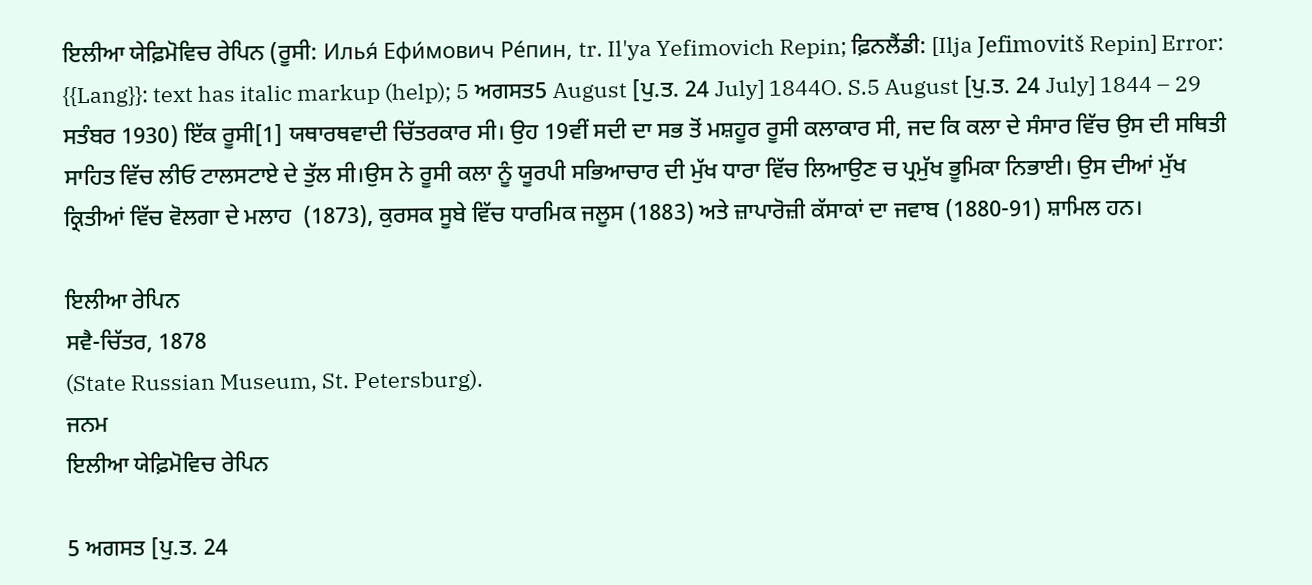ਇਲੀਆ ਯੇਫ਼ਿਮੋਵਿਚ ਰੇਪਿਨ (ਰੂਸੀ: Илья́ Ефи́мович Ре́пин, tr. Il'ya Yefimovich Repin; ਫ਼ਿਨਲੈਂਡੀ: [Ilja Jefimovitš Repin] Error: {{Lang}}: text has italic markup (help); 5 ਅਗਸਤ5 August [ਪੁ.ਤ. 24 July] 1844O. S.5 August [ਪੁ.ਤ. 24 July] 1844 – 29 ਸਤੰਬਰ 1930) ਇੱਕ ਰੂਸੀ[1] ਯਥਾਰਥਵਾਦੀ ਚਿੱਤਰਕਾਰ ਸੀ। ਉਹ 19ਵੀਂ ਸਦੀ ਦਾ ਸਭ ਤੋਂ ਮਸ਼ਹੂਰ ਰੂਸੀ ਕਲਾਕਾਰ ਸੀ, ਜਦ ਕਿ ਕਲਾ ਦੇ ਸੰਸਾਰ ਵਿੱਚ ਉਸ ਦੀ ਸਥਿਤੀ ਸਾਹਿਤ ਵਿੱਚ ਲੀਓ ਟਾਲਸਟਾਏ ਦੇ ਤੁੱਲ ਸੀ।ਉਸ ਨੇ ਰੂਸੀ ਕਲਾ ਨੂੰ ਯੂਰਪੀ ਸਭਿਆਚਾਰ ਦੀ ਮੁੱਖ ਧਾਰਾ ਵਿੱਚ ਲਿਆਉਣ ਚ ਪ੍ਰਮੁੱਖ ਭੂਮਿਕਾ ਨਿਭਾਈ। ਉਸ ਦੀਆਂ ਮੁੱਖ ਕ੍ਰਿਤੀਆਂ ਵਿੱਚ ਵੋਲਗਾ ਦੇ ਮਲਾਹ  (1873), ਕੁਰਸਕ ਸੂਬੇ ਵਿੱਚ ਧਾਰਮਿਕ ਜਲੂਸ (1883) ਅਤੇ ਜ਼ਾਪਾਰੋਜ਼ੀ ਕੱਸਾਕਾਂ ਦਾ ਜਵਾਬ (1880-91) ਸ਼ਾਮਿਲ ਹਨ।

ਇਲੀਆ ਰੇਪਿਨ
ਸਵੈ-ਚਿੱਤਰ, 1878
(State Russian Museum, St. Petersburg).
ਜਨਮ
ਇਲੀਆ ਯੇਫ਼ਿਮੋਵਿਚ ਰੇਪਿਨ

5 ਅਗਸਤ [ਪੁ.ਤ. 24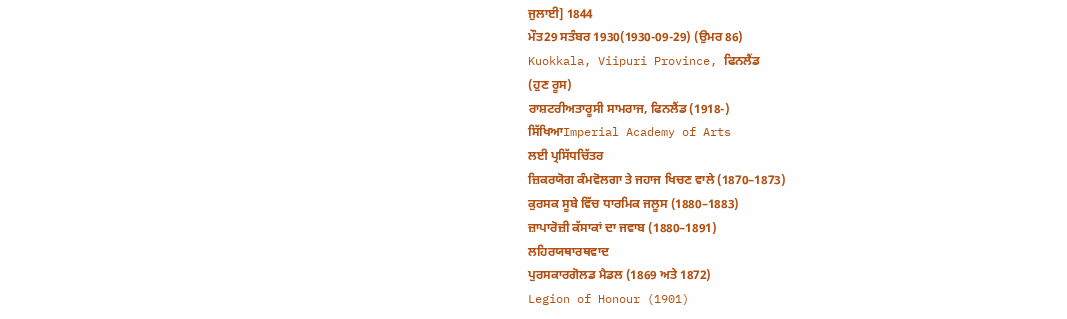ਜੁਲਾਈ] 1844
ਮੌਤ29 ਸਤੰਬਰ 1930(1930-09-29) (ਉਮਰ 86)
Kuokkala, Viipuri Province, ਫਿਨਲੈਂਡ
(ਹੁਣ ਰੂਸ)
ਰਾਸ਼ਟਰੀਅਤਾਰੂਸੀ ਸਾਮਰਾਜ, ਫਿਨਲੈਂਡ (1918-)
ਸਿੱਖਿਆImperial Academy of Arts
ਲਈ ਪ੍ਰਸਿੱਧਚਿੱਤਰ
ਜ਼ਿਕਰਯੋਗ ਕੰਮਵੋਲਗਾ ਤੇ ਜਹਾਜ ਖਿਚਣ ਵਾਲੇ (1870–1873)
ਕੁਰਸਕ ਸੂਬੇ ਵਿੱਚ ਧਾਰਮਿਕ ਜਲੂਸ (1880–1883)
ਜ਼ਾਪਾਰੋਜ਼ੀ ਕੱਸਾਕਾਂ ਦਾ ਜਵਾਬ (1880–1891)
ਲਹਿਰਯਥਾਰਥਵਾਦ
ਪੁਰਸਕਾਰਗੋਲਡ ਮੈਡਲ (1869 ਅਤੇ 1872)
Legion of Honour (1901)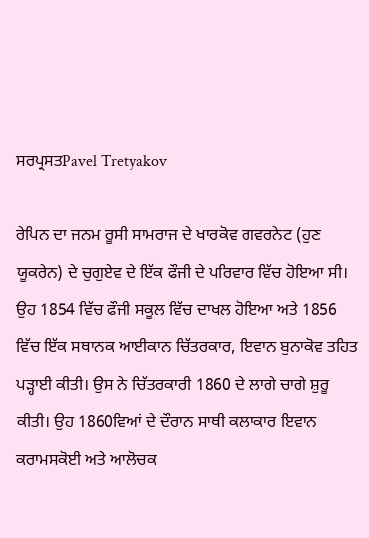ਸਰਪ੍ਰਸਤPavel Tretyakov

ਰੇਪਿਨ ਦਾ ਜਨਮ ਰੂਸੀ ਸਾਮਰਾਜ ਦੇ ਖਾਰਕੋਵ ਗਵਰਨੇਟ (ਹੁਣ ਯੂਕਰੇਨ) ਦੇ ਚੁਗੁਏਵ ਦੇ ਇੱਕ ਫੌਜੀ ਦੇ ਪਰਿਵਾਰ ਵਿੱਚ ਹੋਇਆ ਸੀ। ਉਹ 1854 ਵਿੱਚ ਫੌਜੀ ਸਕੂਲ ਵਿੱਚ ਦਾਖਲ ਹੋਇਆ ਅਤੇ 1856 ਵਿੱਚ ਇੱਕ ਸਥਾਨਕ ਆਈਕਾਨ ਚਿੱਤਰਕਾਰ, ਇਵਾਨ ਬੁਨਾਕੋਵ ਤਹਿਤ ਪੜ੍ਹਾਈ ਕੀਤੀ। ਉਸ ਨੇ ਚਿੱਤਰਕਾਰੀ 1860 ਦੇ ਲਾਗੇ ਚਾਗੇ ਸ਼ੁਰੂ ਕੀਤੀ। ਉਹ 1860ਵਿਆਂ ਦੇ ਦੌਰਾਨ ਸਾਥੀ ਕਲਾਕਾਰ ਇਵਾਨ ਕਰਾਮਸਕੋਈ ਅਤੇ ਆਲੋਚਕ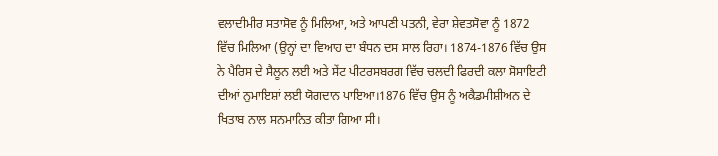ਵਲਾਦੀਮੀਰ ਸਤਾਸੋਵ ਨੂੰ ਮਿਲਿਆ, ਅਤੇ ਆਪਣੀ ਪਤਨੀ, ਵੇਰਾ ਸ਼ੇਵਤਸੋਵਾ ਨੂੰ 1872 ਵਿੱਚ ਮਿਲਿਆ (ਉਨ੍ਹਾਂ ਦਾ ਵਿਆਹ ਦਾ ਬੰਧਨ ਦਸ ਸਾਲ ਰਿਹਾ। 1874-1876 ਵਿੱਚ ਉਸ ਨੇ ਪੈਰਿਸ ਦੇ ਸੈਲੂਨ ਲਈ ਅਤੇ ਸੇਂਟ ਪੀਟਰਸਬਰਗ ਵਿੱਚ ਚਲਦੀ ਫਿਰਦੀ ਕਲਾ ਸੋਸਾਇਟੀ ਦੀਆਂ ਨੁਮਾਇਸ਼ਾਂ ਲਈ ਯੋਗਦਾਨ ਪਾਇਆ।1876 ਵਿੱਚ ਉਸ ਨੂੰ ਅਕੈਡਮੀਸ਼ੀਅਨ ਦੇ ਖਿਤਾਬ ਨਾਲ ਸਨਮਾਨਿਤ ਕੀਤਾ ਗਿਆ ਸੀ।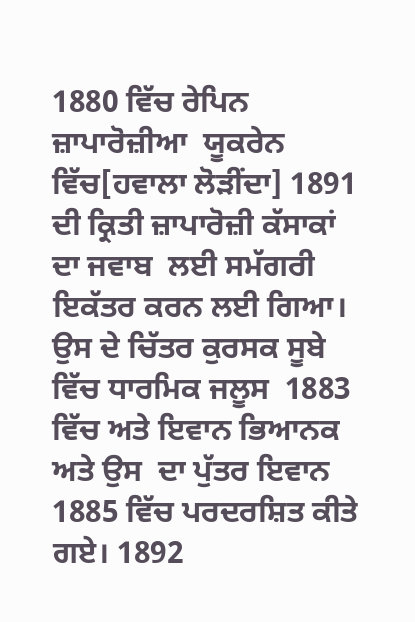1880 ਵਿੱਚ ਰੇਪਿਨ ਜ਼ਾਪਾਰੋਜ਼ੀਆ  ਯੂਕਰੇਨ ਵਿੱਚ[ਹਵਾਲਾ ਲੋੜੀਂਦਾ] 1891 ਦੀ ਕ੍ਰਿਤੀ ਜ਼ਾਪਾਰੋਜ਼ੀ ਕੱਸਾਕਾਂ ਦਾ ਜਵਾਬ  ਲਈ ਸਮੱਗਰੀ ਇਕੱਤਰ ਕਰਨ ਲਈ ਗਿਆ। ਉਸ ਦੇ ਚਿੱਤਰ ਕੁਰਸਕ ਸੂਬੇ ਵਿੱਚ ਧਾਰਮਿਕ ਜਲੂਸ  1883 ਵਿੱਚ ਅਤੇ ਇਵਾਨ ਭਿਆਨਕ ਅਤੇ ਉਸ  ਦਾ ਪੁੱਤਰ ਇਵਾਨ 1885 ਵਿੱਚ ਪਰਦਰਸ਼ਿਤ ਕੀਤੇ ਗਏ। 1892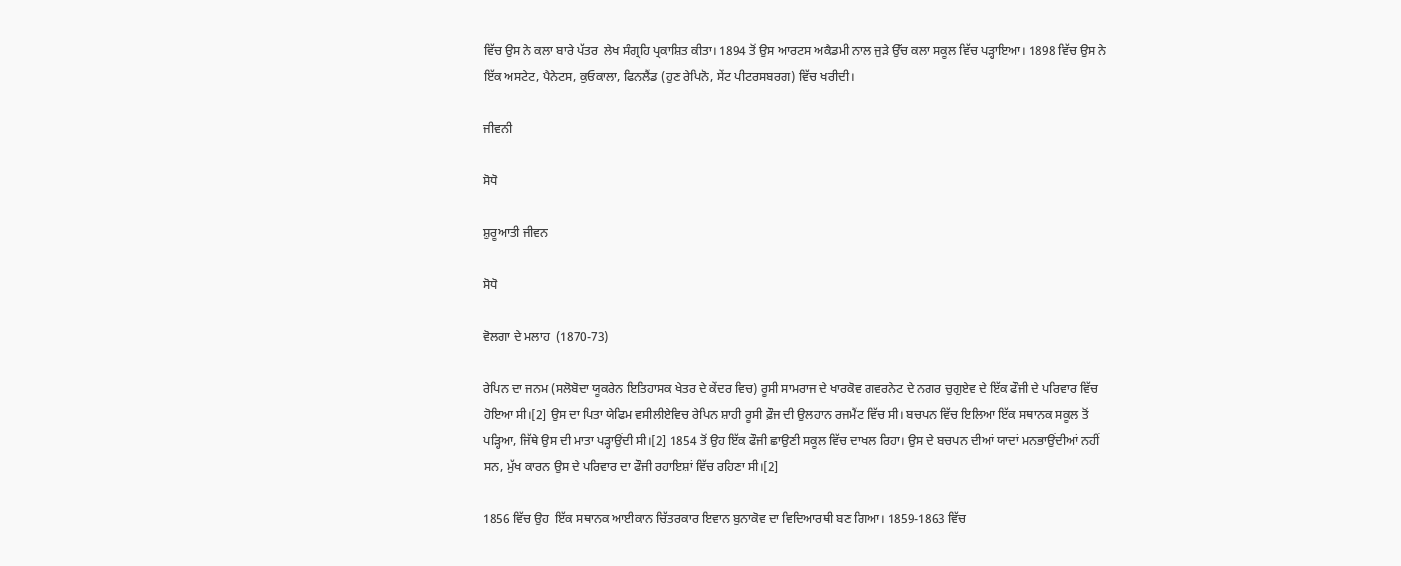ਵਿੱਚ ਉਸ ਨੇ ਕਲਾ ਬਾਰੇ ਪੱਤਰ  ਲੇਖ ਸੰਗ੍ਰਹਿ ਪ੍ਰਕਾਸ਼ਿਤ ਕੀਤਾ। 1894 ਤੋਂ ਉਸ ਆਰਟਸ ਅਕੈਡਮੀ ਨਾਲ ਜੁੜੇ ਉੱਚ ਕਲਾ ਸਕੂਲ ਵਿੱਚ ਪੜ੍ਹਾਇਆ। 1898 ਵਿੱਚ ਉਸ ਨੇ ਇੱਕ ਅਸਟੇਟ, ਪੈਨੇਟਸ, ਕੁਓਕਾਲਾ, ਫਿਨਲੈਂਡ (ਹੁਣ ਰੇਪਿਨੋ, ਸੇਂਟ ਪੀਟਰਸਬਰਗ) ਵਿੱਚ ਖਰੀਦੀ।

ਜੀਵਨੀ

ਸੋਧੋ

ਸ਼ੁਰੂਆਤੀ ਜੀਵਨ

ਸੋਧੋ

ਵੋਲਗਾ ਦੇ ਮਲਾਹ  (1870-73)

ਰੇਪਿਨ ਦਾ ਜਨਮ (ਸਲੋਬੋਦਾ ਯੂਕਰੇਨ ਇਤਿਹਾਸਕ ਖੇਤਰ ਦੇ ਕੇਂਦਰ ਵਿਚ) ਰੂਸੀ ਸਾਮਰਾਜ ਦੇ ਖਾਰਕੋਵ ਗਵਰਨੇਟ ਦੇ ਨਗਰ ਚੁਗੁਏਵ ਦੇ ਇੱਕ ਫੌਜੀ ਦੇ ਪਰਿਵਾਰ ਵਿੱਚ ਹੋਇਆ ਸੀ।[2] ਉਸ ਦਾ ਪਿਤਾ ਯੇਫਿਮ ਵਸੀਲੀਏਵਿਚ ਰੇਪਿਨ ਸ਼ਾਹੀ ਰੂਸੀ ਫ਼ੌਜ ਦੀ ਉਲਹਾਨ ਰਜਮੈਂਟ ਵਿੱਚ ਸੀ। ਬਚਪਨ ਵਿੱਚ ਇਲਿਆ ਇੱਕ ਸਥਾਨਕ ਸਕੂਲ ਤੋਂ ਪੜ੍ਹਿਆ, ਜਿੱਥੇ ਉਸ ਦੀ ਮਾਤਾ ਪੜ੍ਹਾਉਂਦੀ ਸੀ।[2] 1854 ਤੋਂ ਉਹ ਇੱਕ ਫੌਜੀ ਛਾਉਣੀ ਸਕੂਲ ਵਿੱਚ ਦਾਖਲ ਰਿਹਾ। ਉਸ ਦੇ ਬਚਪਨ ਦੀਆਂ ਯਾਦਾਂ ਮਨਭਾਉਂਦੀਆਂ ਨਹੀਂ ਸਨ, ਮੁੱਖ ਕਾਰਨ ਉਸ ਦੇ ਪਰਿਵਾਰ ਦਾ ਫੌਜੀ ਰਹਾਇਸ਼ਾਂ ਵਿੱਚ ਰਹਿਣਾ ਸੀ।[2]

1856 ਵਿੱਚ ਉਹ  ਇੱਕ ਸਥਾਨਕ ਆਈਕਾਨ ਚਿੱਤਰਕਾਰ ਇਵਾਨ ਬੁਨਾਕੋਵ ਦਾ ਵਿਦਿਆਰਥੀ ਬਣ ਗਿਆ। 1859-1863 ਵਿੱਚ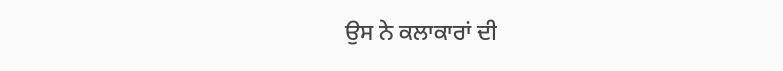ਉਸ ਨੇ ਕਲਾਕਾਰਾਂ ਦੀ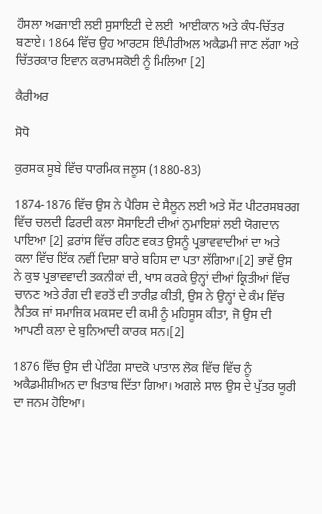ਹੌਸਲਾ ਅਫਜਾਈ ਲਈ ਸੁਸਾਇਟੀ ਦੇ ਲਈ  ਆਈਕਾਨ ਅਤੇ ਕੰਧ-ਚਿੱਤਰ ਬਣਾਏ। 1864 ਵਿੱਚ ਉਹ ਆਰਟਸ ਇੰਪੀਰੀਅਲ ਅਕੈਡਮੀ ਜਾਣ ਲੱਗਾ ਅਤੇ ਚਿੱਤਰਕਾਰ ਇਵਾਨ ਕਰਾਮਸਕੋਈ ਨੂੰ ਮਿਲਿਆ [2]

ਕੈਰੀਅਰ

ਸੋਧੋ

ਕੁਰਸਕ ਸੂਬੇ ਵਿੱਚ ਧਾਰਮਿਕ ਜਲੂਸ (1880-83)

1874-1876 ਵਿੱਚ ਉਸ ਨੇ ਪੈਰਿਸ ਦੇ ਸੈਲੂਨ ਲਈ ਅਤੇ ਸੇਂਟ ਪੀਟਰਸਬਰਗ ਵਿੱਚ ਚਲਦੀ ਫਿਰਦੀ ਕਲਾ ਸੋਸਾਇਟੀ ਦੀਆਂ ਨੁਮਾਇਸ਼ਾਂ ਲਈ ਯੋਗਦਾਨ ਪਾਇਆ [2] ਫ਼ਰਾਂਸ ਵਿੱਚ ਰਹਿਣ ਵਕਤ ਉਸਨੂੰ ਪ੍ਰਭਾਵਵਾਦੀਆਂ ਦਾ ਅਤੇ ਕਲਾ ਵਿੱਚ ਇੱਕ ਨਵੀਂ ਦਿਸ਼ਾ ਬਾਰੇ ਬਹਿਸ ਦਾ ਪਤਾ ਲੱਗਿਆ।[2] ਭਾਵੇਂ ਉਸ ਨੇ ਕੁਝ ਪ੍ਰਭਾਵਵਾਦੀ ਤਕਨੀਕਾਂ ਦੀ, ਖਾਸ ਕਰਕੇ ਉਨ੍ਹਾਂ ਦੀਆਂ ਕ੍ਰਿਤੀਆਂ ਵਿੱਚ ਚਾਨਣ ਅਤੇ ਰੰਗ ਦੀ ਵਰਤੋਂ ਦੀ ਤਾਰੀਫ਼ ਕੀਤੀ, ਉਸ ਨੇ ਉਨ੍ਹਾਂ ਦੇ ਕੰਮ ਵਿੱਚ ਨੈਤਿਕ ਜਾਂ ਸਮਾਜਿਕ ਮਕਸਦ ਦੀ ਕਮੀ ਨੂੰ ਮਹਿਸੂਸ ਕੀਤਾ, ਜੋ ਉਸ ਦੀ ਆਪਣੀ ਕਲਾ ਦੇ ਬੁਨਿਆਦੀ ਕਾਰਕ ਸਨ।[2]

1876 ਵਿੱਚ ਉਸ ਦੀ ਪੇਟਿੰਗ ਸਾਦਕੋ ਪਾਤਾਲ ਲੋਕ ਵਿੱਚ ਵਿੱਚ ਨੂੰ ਅਕੈਡਮੀਸ਼ੀਅਨ ਦਾ ਖ਼ਿਤਾਬ ਦਿੱਤਾ ਗਿਆ। ਅਗਲੇ ਸਾਲ ਉਸ ਦੇ ਪੁੱਤਰ ਯੂਰੀ ਦਾ ਜਨਮ ਹੋਇਆ।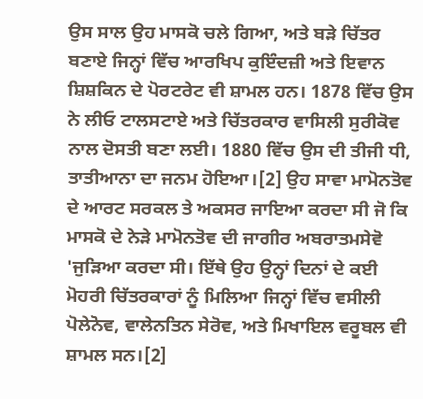ਉਸ ਸਾਲ ਉਹ ਮਾਸਕੋ ਚਲੇ ਗਿਆ, ਅਤੇ ਬੜੇ ਚਿੱਤਰ ਬਣਾਏ ਜਿਨ੍ਹਾਂ ਵਿੱਚ ਆਰਖਿਪ ਕੁਇੰਦਜ਼ੀ ਅਤੇ ਇਵਾਨ ਸ਼ਿਸ਼ਕਿਨ ਦੇ ਪੋਰਟਰੇਟ ਵੀ ਸ਼ਾਮਲ ਹਨ। 1878 ਵਿੱਚ ਉਸ ਨੇ ਲੀਓ ਟਾਲਸਟਾਏ ਅਤੇ ਚਿੱਤਰਕਾਰ ਵਾਸਿਲੀ ਸੁਰੀਕੋਵ ਨਾਲ ਦੋਸਤੀ ਬਣਾ ਲਈ। 1880 ਵਿੱਚ ਉਸ ਦੀ ਤੀਜੀ ਧੀ, ਤਾਤੀਆਨਾ ਦਾ ਜਨਮ ਹੋਇਆ।[2] ਉਹ ਸਾਵਾ ਮਾਮੋਨਤੋਵ ਦੇ ਆਰਟ ਸਰਕਲ ਤੇ ਅਕਸਰ ਜਾਇਆ ਕਰਦਾ ਸੀ ਜੋ ਕਿ ਮਾਸਕੋ ਦੇ ਨੇੜੇ ਮਾਮੋਨਤੋਵ ਦੀ ਜਾਗੀਰ ਅਬਰਾਤਮਸੇਵੋ 'ਜੁੜਿਆ ਕਰਦਾ ਸੀ। ਇੱਥੇ ਉਹ ਉਨ੍ਹਾਂ ਦਿਨਾਂ ਦੇ ਕਈ ਮੋਹਰੀ ਚਿੱਤਰਕਾਰਾਂ ਨੂੰ ਮਿਲਿਆ ਜਿਨ੍ਹਾਂ ਵਿੱਚ ਵਸੀਲੀ ਪੋਲੇਨੋਵ, ਵਾਲੇਨਤਿਨ ਸੇਰੋਵ, ਅਤੇ ਮਿਖਾਇਲ ਵਰੂਬਲ ਵੀ ਸ਼ਾਮਲ ਸਨ।[2]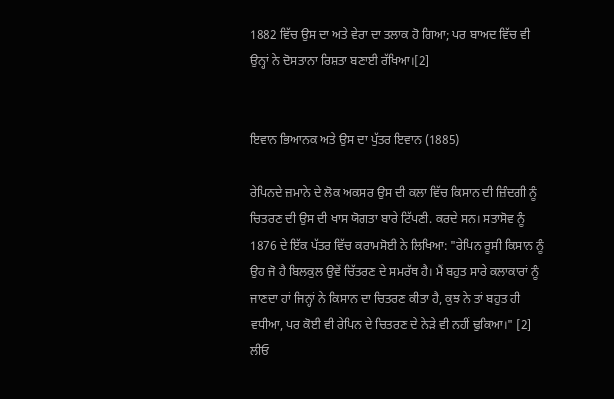1882 ਵਿੱਚ ਉਸ ਦਾ ਅਤੇ ਵੇਰਾ ਦਾ ਤਲਾਕ ਹੋ ਗਿਆ; ਪਰ ਬਾਅਦ ਵਿੱਚ ਵੀ ਉਨ੍ਹਾਂ ਨੇ ਦੋਸਤਾਨਾ ਰਿਸ਼ਤਾ ਬਣਾਈ ਰੱਖਿਆ।[2]


ਇਵਾਨ ਭਿਆਨਕ ਅਤੇ ਉਸ ਦਾ ਪੁੱਤਰ ਇਵਾਨ (1885)

ਰੇਪਿਨਦੇ ਜ਼ਮਾਨੇ ਦੇ ਲੋਕ ਅਕਸਰ ਉਸ ਦੀ ਕਲਾ ਵਿੱਚ ਕਿਸਾਨ ਦੀ ਜ਼ਿੰਦਗੀ ਨੂੰ ਚਿਤਰਣ ਦੀ ਉਸ ਦੀ ਖਾਸ ਯੋਗਤਾ ਬਾਰੇ ਟਿੱਪਣੀ. ਕਰਦੇ ਸਨ। ਸਤਾਸੋਵ ਨੂੰ 1876 ਦੇ ਇੱਕ ਪੱਤਰ ਵਿੱਚ ਕਰਾਮਸੋਈ ਨੇ ਲਿਖਿਆ: "ਰੇਪਿਨ ਰੂਸੀ ਕਿਸਾਨ ਨੂੰ ਉਹ ਜੋ ਹੈ ਬਿਲਕੁਲ ਉਵੇਂ ਚਿੱਤਰਣ ਦੇ ਸਮਰੱਥ ਹੈ। ਮੈਂ ਬਹੁਤ ਸਾਰੇ ਕਲਾਕਾਰਾਂ ਨੂੰ ਜਾਣਦਾ ਹਾਂ ਜਿਨ੍ਹਾਂ ਨੇ ਕਿਸਾਨ ਦਾ ਚਿਤਰਣ ਕੀਤਾ ਹੈ, ਕੁਝ ਨੇ ਤਾਂ ਬਹੁਤ ਹੀ ਵਧੀਆ, ਪਰ ਕੋਈ ਵੀ ਰੇਪਿਨ ਦੇ ਚਿਤਰਣ ਦੇ ਨੇੜੇ ਵੀ ਨਹੀਂ ਢੁਕਿਆ।" [2] ਲੀਓ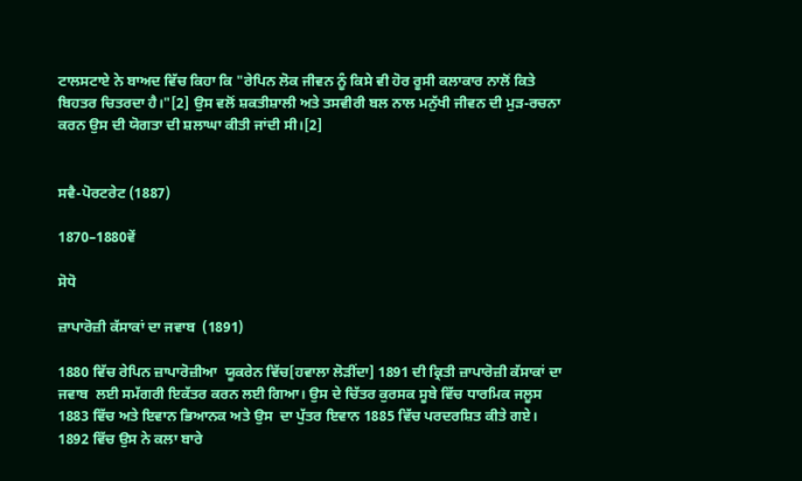ਟਾਲਸਟਾਏ ਨੇ ਬਾਅਦ ਵਿੱਚ ਕਿਹਾ ਕਿ "ਰੇਪਿਨ ਲੋਕ ਜੀਵਨ ਨੂੰ ਕਿਸੇ ਵੀ ਹੋਰ ਰੂਸੀ ਕਲਾਕਾਰ ਨਾਲੋਂ ਕਿਤੇ ਬਿਹਤਰ ਚਿਤਰਦਾ ਹੈ।"[2] ਉਸ ਵਲੋਂ ਸ਼ਕਤੀਸ਼ਾਲੀ ਅਤੇ ਤਸਵੀਰੀ ਬਲ ਨਾਲ ਮਨੁੱਖੀ ਜੀਵਨ ਦੀ ਮੁੜ-ਰਚਨਾ ਕਰਨ ਉਸ ਦੀ ਯੋਗਤਾ ਦੀ ਸ਼ਲਾਘਾ ਕੀਤੀ ਜਾਂਦੀ ਸੀ।[2]


ਸਵੈ-ਪੋਰਟਰੇਟ (1887)

1870–1880ਵੇਂ

ਸੋਧੋ

ਜ਼ਾਪਾਰੋਜ਼ੀ ਕੱਸਾਕਾਂ ਦਾ ਜਵਾਬ  (1891)

1880 ਵਿੱਚ ਰੇਪਿਨ ਜ਼ਾਪਾਰੋਜ਼ੀਆ  ਯੂਕਰੇਨ ਵਿੱਚ[ਹਵਾਲਾ ਲੋੜੀਂਦਾ] 1891 ਦੀ ਕ੍ਰਿਤੀ ਜ਼ਾਪਾਰੋਜ਼ੀ ਕੱਸਾਕਾਂ ਦਾ ਜਵਾਬ  ਲਈ ਸਮੱਗਰੀ ਇਕੱਤਰ ਕਰਨ ਲਈ ਗਿਆ। ਉਸ ਦੇ ਚਿੱਤਰ ਕੁਰਸਕ ਸੂਬੇ ਵਿੱਚ ਧਾਰਮਿਕ ਜਲੂਸ  1883 ਵਿੱਚ ਅਤੇ ਇਵਾਨ ਭਿਆਨਕ ਅਤੇ ਉਸ  ਦਾ ਪੁੱਤਰ ਇਵਾਨ 1885 ਵਿੱਚ ਪਰਦਰਸ਼ਿਤ ਕੀਤੇ ਗਏ। 1892 ਵਿੱਚ ਉਸ ਨੇ ਕਲਾ ਬਾਰੇ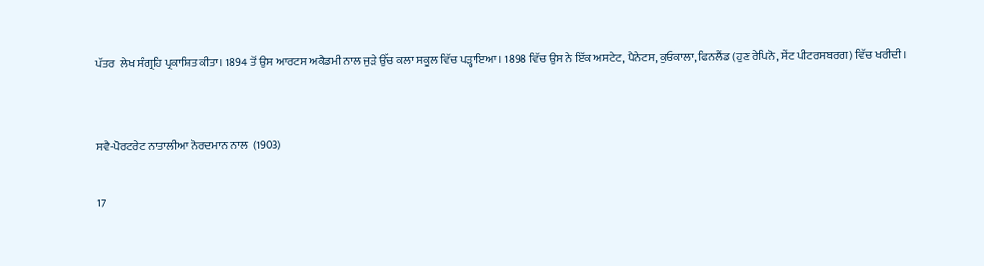ਪੱਤਰ  ਲੇਖ ਸੰਗ੍ਰਹਿ ਪ੍ਰਕਾਸ਼ਿਤ ਕੀਤਾ। 1894 ਤੋਂ ਉਸ ਆਰਟਸ ਅਕੈਡਮੀ ਨਾਲ ਜੁੜੇ ਉੱਚ ਕਲਾ ਸਕੂਲ ਵਿੱਚ ਪੜ੍ਹਾਇਆ। 1898 ਵਿੱਚ ਉਸ ਨੇ ਇੱਕ ਅਸਟੇਟ, ਪੈਨੇਟਸ, ਕੁਓਕਾਲਾ, ਫਿਨਲੈਂਡ (ਹੁਣ ਰੇਪਿਨੋ, ਸੇਂਟ ਪੀਟਰਸਬਰਗ) ਵਿੱਚ ਖਰੀਦੀ।


ਸਵੈ-ਪੋਰਟਰੇਟ ਨਾਤਾਲੀਆ ਨੋਰਦਮਾਨ ਨਾਲ  (1903)

17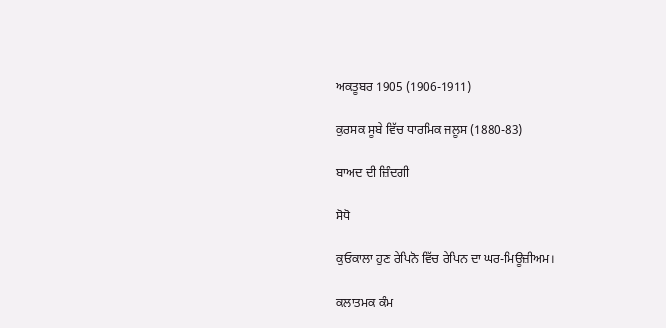ਅਕਤੂਬਰ 1905 (1906-1911)

ਕੁਰਸਕ ਸੂਬੇ ਵਿੱਚ ਧਾਰਮਿਕ ਜਲੂਸ (1880-83)

ਬਾਅਦ ਦੀ ਜ਼ਿੰਦਗੀ

ਸੋਧੋ

ਕੁਓਕਾਲਾ ਹੁਣ ਰੇਪਿਨੋ ਵਿੱਚ ਰੇਪਿਨ ਦਾ ਘਰ-ਮਿਊਜ਼ੀਅਮ।

ਕਲਾਤਮਕ ਕੰਮ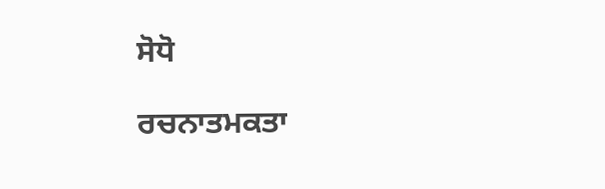ਸੋਧੋ

ਰਚਨਾਤਮਕਤਾ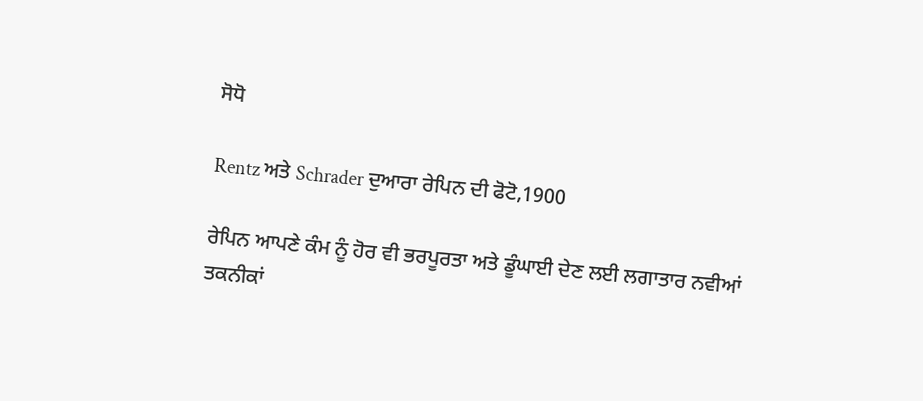ਸੋਧੋ

Rentz ਅਤੇ Schrader ਦੁਆਰਾ ਰੇਪਿਨ ਦੀ ਫੋਟੋ,1900

ਰੇਪਿਨ ਆਪਣੇ ਕੰਮ ਨੂੰ ਹੋਰ ਵੀ ਭਰਪੂਰਤਾ ਅਤੇ ਡੂੰਘਾਈ ਦੇਣ ਲਈ ਲਗਾਤਾਰ ਨਵੀਆਂ ਤਕਨੀਕਾਂ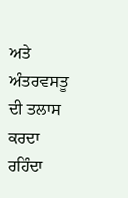ਅਤੇ ਅੰਤਰਵਸਤੂ ਦੀ ਤਲਾਸ ਕਰਦਾ ਰਹਿੰਦਾ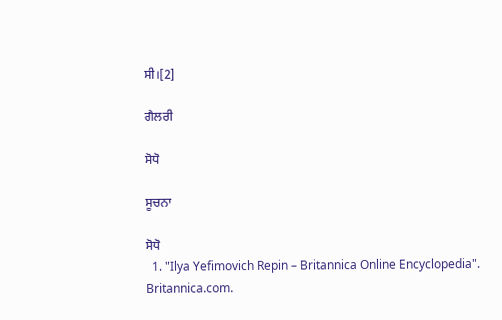ਸੀ।[2]

ਗੈਲਰੀ

ਸੋਧੋ

ਸੂਚਨਾ

ਸੋਧੋ
  1. "Ilya Yefimovich Repin – Britannica Online Encyclopedia". Britannica.com.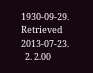1930-09-29. Retrieved 2013-07-23.
  2. 2.00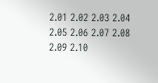2.01 2.02 2.03 2.04 2.05 2.06 2.07 2.08 2.09 2.10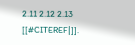2.11 2.12 2.13 [[#CITEREF|]].